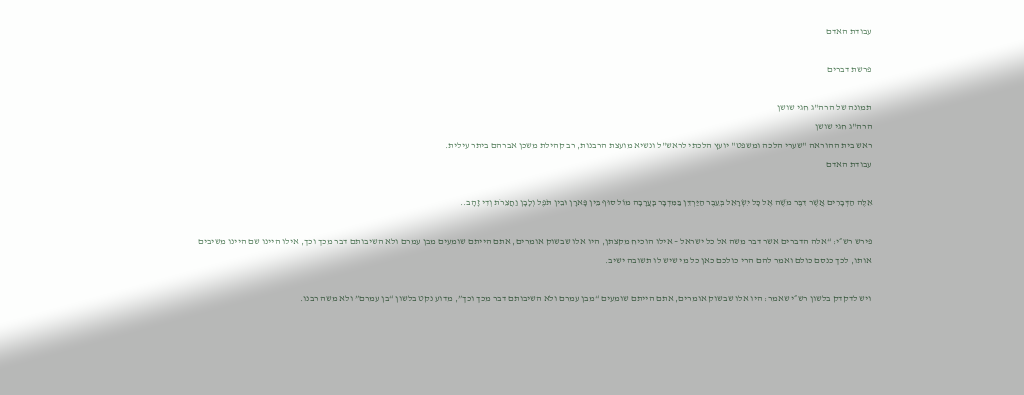עבודת האדם

פרשת דברים

תמונה של הרה"ג חגי שושן
הרה"ג חגי שושן
ראש בית ההוראה "שערי הלכה ומשפט" יועץ הלכתי לראש"ל ונשיא מועצת הרבנות, רב קהילת משכן אברהם ביתר עילית.
עבודת האדם

אֵלֶּה הַדְּבָרִים אֲשֶׁר דִּבֶּר מֹשֶׁה אֶל כָּל יִשְׂרָאֵל בְּעֵבֶר הַיַּרְדֵּן בַּמִּדְבָּר בָּעֲרָבָה מוֹל סוּף בֵּין פָּארָן וּבֵין תֹּפֶל וְלָבָן וַחֲצֵרֹת וְדִי זָהָב..

פירש רש״י: “אלה הדברים אשר דבר משה אל כל ישראל – אילו הוכיח מקצתן, היו אלו שבשוק אומרים, אתם הייתם שומעים מבן עמרם ולא השיבותם דבר מכך וכך, אילו היינו שם היינו משיבים אותו, לכך כנסם כולם ואמר להם הרי כולכם כאן כל מי שיש לו תשובה ישיב.

ויש לדקדק בלשון רש״י שאמר: היו אלו שבשוק אומרים, אתם הייתם שומעים “מבן עמרם ולא השיבותם דבר מכך וכך”, מדוע נקט בלשון “בן עמרם” ולא משה רבנו.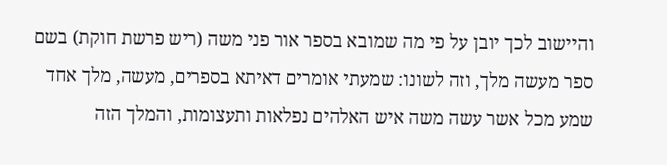והיישוב לכך יובן על פי מה שמובא בספר אור פני משה (ריש פרשת חוקת) בשם ספר מעשה מלך, וזה לשונו: שמעתי אומרים דאיתא בספרים, מעשה, מלך אחד שמע מכל אשר עשה משה איש האלהים נפלאות ותעצומות, והמלך הזה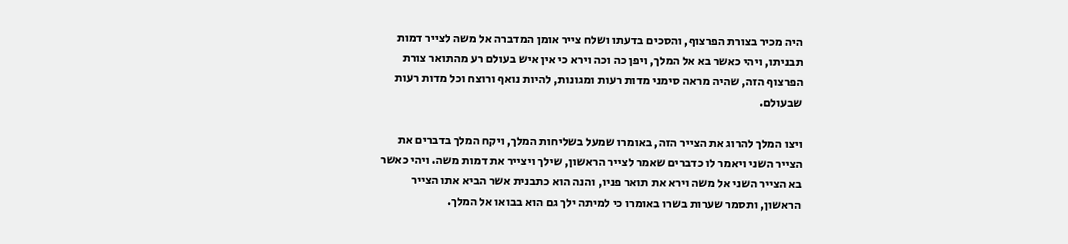היה מכיר בצורת הפרצוף, והסכים בדעתו ושלח צייר אומן המדברה אל משה לצייר דמות תבניתו, ויהי כאשר בא אל המלך, ויפן כה וכה וירא כי אין איש בעולם רע מהתואר צורת הפרצוף הזה, שהיה מראה סימני מדות רעות ומגונות, להיות נואף ורוצח וכל מדות רעות שבעולם.

ויצו המלך להרוג את הצייר הזה, באומרו שמעל בשליחות המלך, ויקח המלך בדברים את הצייר השני ויאמר לו כדברים שאמר לצייר הראשון, שילך ויצייר את דמות משה. ויהי כאשר בא הצייר השני אל משה וירא את תואר פניו, והנה הוא כתבנית אשר הביא אתו הצייר הראשון, ותסמר שערות בשרו באומרו כי למיתה ילך גם הוא בבואו אל המלך.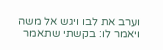וערב את לבו ויגש אל משה ויאמר לו: בקשתי שתאמר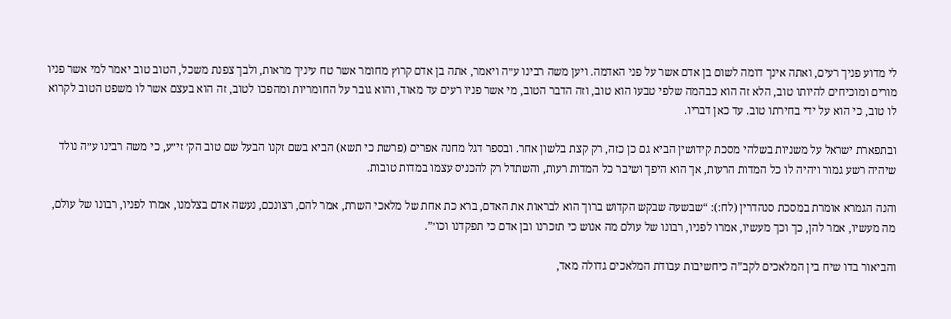לי מדוע פניך רעים, ואתה אינך דומה לשום בן אדם אשר על פני האדמה. ויען משה רבינו ע״ה ויאמר, אתה בן אדם קרוץ מחומר אשר טח עיניך מראות, ולבך צפנת משכל, הטוב טוב יאמר למי אשר פניו מורים ומוכיחים להיותו טוב, הלא זה הוא כבהמה שלפי טבעו הוא טוב, וזה הדבר הטוב, מי אשר פניו רעים עד מאוד, והוא גובר על החומריות ומהפכו לטוב, זה הוא בעצם אשר לו משפט הטוב לקרוא לו טוב, כי הוא על ידי בחירתו טוב. עד כאן דבריו.

ובתפארת ישראל על משניות בשלהי מסכת קידושין הביא גם כן כזה, רק קצת בלשון אחר. ובספר דגל מחנה אפרים (פרשת כי תשא) הביא בשם זקנו הבעל שם טוב הק׳ זי״ע, כי משה רבינו ע״ה נולד שיהיה רשע גמור ויהיה לו כל המדות הרעות, אך הוא היפך ושיבר כל המדות רעות, והשתדל רק להכניס עצמו במדות טובות.

והנה הגמרא אומרת במסכת סנהדרין (לח:): “שבשעה שבקש הקדוש ברוך הוא לבראות את האדם, ברא כת אחת של מלאכי השרת, אמר להם, רצונכם, נעשה אדם בצלמנו, אמרו לפניו, רבונו של עולם, מה מעשיו, אמר להן, כך וכך מעשיו, אמרו לפניו, רבונו של עולם מה אנוש כי תזכרנו ובן אדם כי תפקדנו וכו׳”.

והביאור בדו שיח בין המלאכים לקב”ה כיחשיבות עבודת המלאכים גדולה מאד,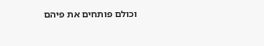וכולם פותחים את פיהם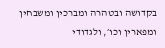בקדושה ובטהרה ומברכין ומשבחין ומפארין וכו׳, ולגדודי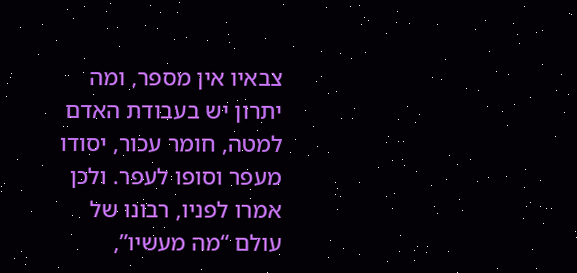צבאיו אין מספר, ומה יתרון יש בעבודת האדם למטה, חומר עכור, יסודו מעפר וסופו לעפר. ולכן אמרו לפניו, רבונו של עולם “מה מעשיו”,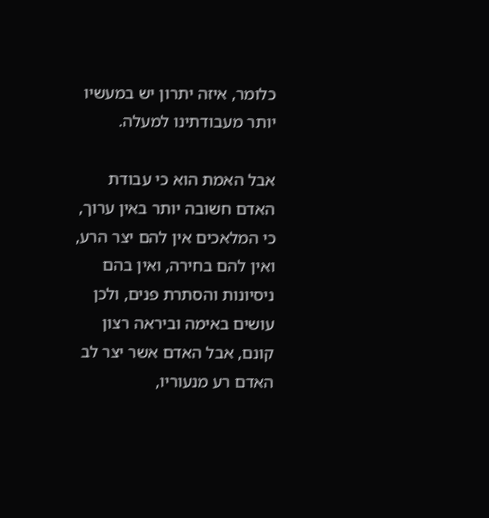כלומר, איזה יתרון יש במעשיו יותר מעבודתינו למעלה.

אבל האמת הוא כי עבודת האדם חשובה יותר באין ערוך, כי המלאכים אין להם יצר הרע, ואין להם בחירה, ואין בהם ניסיונות והסתרת פנים, ולכן עושים באימה וביראה רצון קונם, אבל האדם אשר יצר לב האדם רע מנעוריו,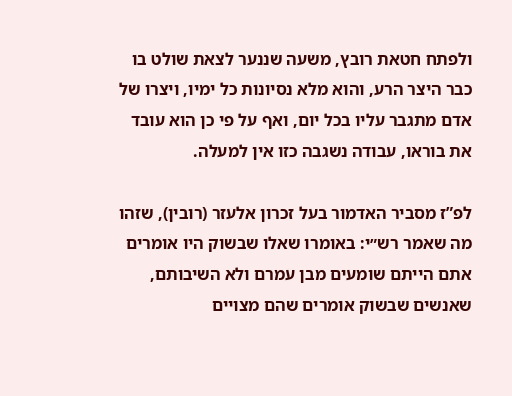ולפתח חטאת רובץ, משעה שננער לצאת שולט בו כבר היצר הרע, והוא מלא נסיונות כל ימיו, ויצרו של אדם מתגבר עליו בכל יום, ואף על פי כן הוא עובד את בוראו, עבודה נשגבה כזו אין למעלה.

לפ”ז מסביר האדמור בעל זכרון אלעזר (רובין), שזהו מה שאמר רש״י: באומרו שאלו שבשוק היו אומרים אתם הייתם שומעים מבן עמרם ולא השיבותם, שאנשים שבשוק אומרים שהם מצויים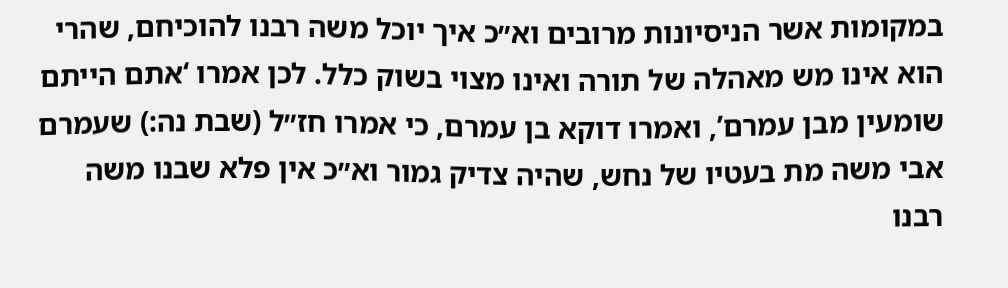במקומות אשר הניסיונות מרובים וא״כ איך יוכל משה רבנו להוכיחם, שהרי הוא אינו מש מאהלה של תורה ואינו מצוי בשוק כלל. לכן אמרו ‘אתם הייתם שומעין מבן עמרם’, ואמרו דוקא בן עמרם, כי אמרו חז״ל (שבת נה:) שעמרם אבי משה מת בעטיו של נחש, שהיה צדיק גמור וא״כ אין פלא שבנו משה רבנו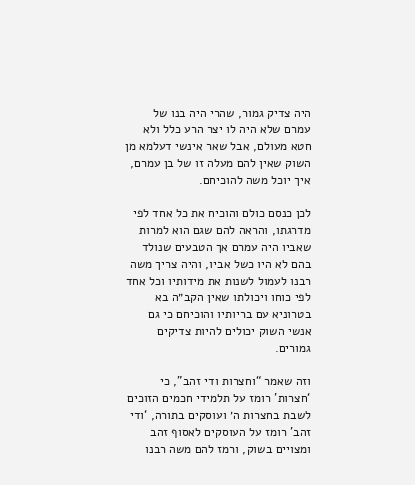היה צדיק גמור, שהרי היה בנו של עמרם שלא היה לו יצר הרע כלל ולא חטא מעולם, אבל שאר אינשי דעלמא מן השוק שאין להם מעלה זו של בן עמרם, איך יוכל משה להוכיחם.

לכן כנסם כולם והוכיח את כל אחד לפי מדרגתו, והראה להם שגם הוא למרות שאביו היה עמרם אך הטבעים שנולד בהם לא היו כשל אביו, והיה צריך משה רבנו לעמול לשנות את מידותיו וכל אחד לפי כוחו ויכולתו שאין הקב״ה בא בטרוניא עם בריותיו והוכיחם כי גם אנשי השוק יכולים להיות צדיקים גמורים.

וזה שאמר “וחצרות ודי זהב”, כי ‘חצרות’ רומז על תלמידי חכמים הזוכים לשבת בחצרות ה׳ ועוסקים בתורה, ‘ודי זהב’ רומז על העוסקים לאסוף זהב ומצויים בשוק, ורמז להם משה רבנו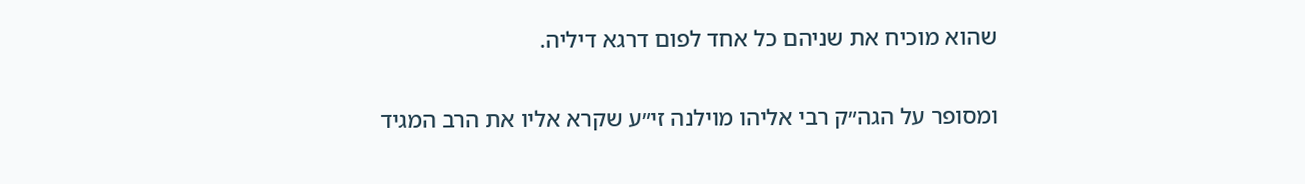שהוא מוכיח את שניהם כל אחד לפום דרגא דיליה.

ומסופר על הגה״ק רבי אליהו מוילנה זי״ע שקרא אליו את הרב המגיד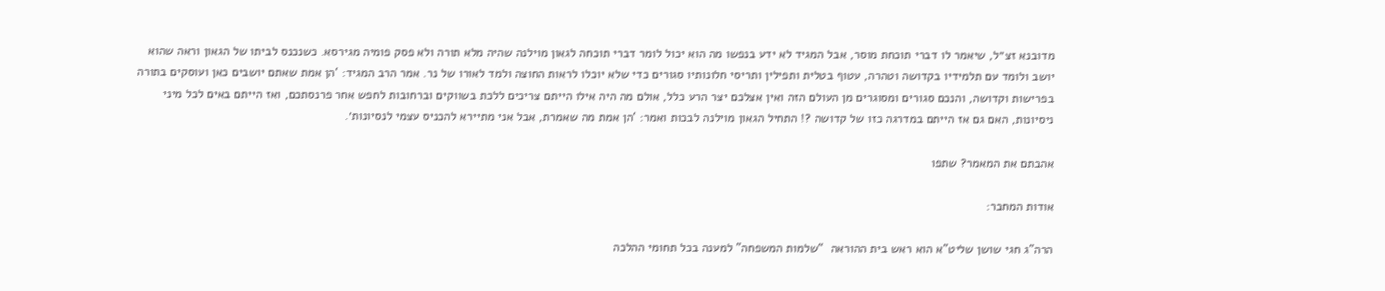מדובנא זצ״ל, שיאמר לו דברי תוכחת מוסר, אבל המגיד לא ידע בנפשו מה הוא יכול לומר דברי תוכחה לגאון מוילנה שהיה מלא תורה ולא פסק פומיה מגירסא. כשנכנס לביתו של הגאון וראה שהוא יושב ולומד עם תלמידיו בקדושה וטהרה, עטוף בטלית ותפילין ותריסי חלונותיו סגורים כדי שלא יוכלו לראות החוצה ולמד לאורו של נר. אמר הרב המגיד: ‘הן אמת שאתם יושבים כאן ועוסקים בתורה בפרישות וקדושה, והנכם סגורים ומסוגרים מן העולם הזה ואין אצלכם יצר הרע כלל, אולם מה היה אילו הייתם צריכים ללכת בשווקים וברחובות לחפש אחר פרנסתכם, ואז הייתם באים לכל מיני ניסיונות, האם גם אז הייתם במדרגה כזו של קדושה ?! התחיל הגאון מוילנה לבכות ואמר: ‘הן אמת מה שאמרת, אבל אני מתיירא להכניס עצמי לנסיונות׳.

אהבתם את המאמר? שתפו

אודות המחבר:

הרה”ג חגי שושן שליט”א הוא ראש בית ההוראה  “שלמות המשפחה” למענה בכל תחומי ההלכה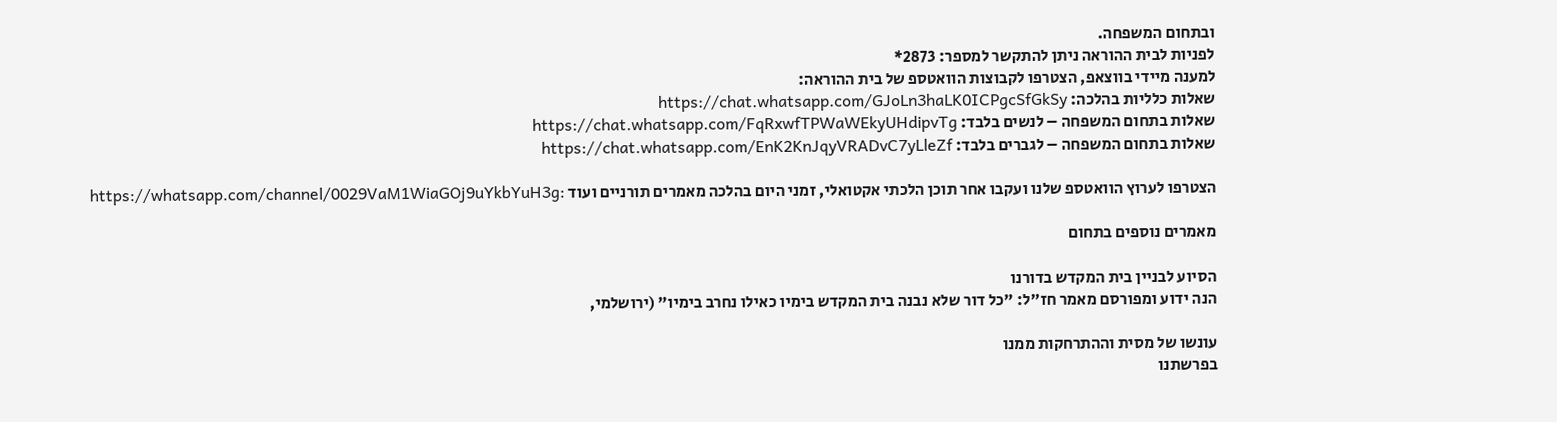ובתחום המשפחה.
לפניות לבית ההוראה ניתן להתקשר למספר: 2873*
למענה מיידי בווצאפ, הצטרפו לקבוצות הוואטספ של בית ההוראה:
שאלות כלליות בהלכה: https://chat.whatsapp.com/GJoLn3haLK0ICPgcSfGkSy
שאלות בתחום המשפחה – לנשים בלבד: https://chat.whatsapp.com/FqRxwfTPWaWEkyUHdipvTg
שאלות בתחום המשפחה – לגברים בלבד: https://chat.whatsapp.com/EnK2KnJqyVRADvC7yLleZf

הצטרפו לערוץ הוואטספ שלנו ועקבו אחר תוכן הלכתי אקטואלי, זמני היום בהלכה מאמרים תורניים ועוד :https://whatsapp.com/channel/0029VaM1WiaGOj9uYkbYuH3g

מאמרים נוספים בתחום

הסיוע לבניין בית המקדש בדורנו
הנה ידוע ומפורסם מאמר חז״ל: "כל דור שלא נבנה בית המקדש בימיו כאילו נחרב בימיו" (ירושלמי,

עונשו של מסית וההתרחקות ממנו
בפרשתנו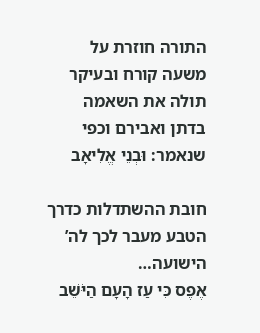התורה חוזרת על משעה קורח ובעיקר תולה את השאמה בדתן ואבירם וכפי שנאמר: וּבְנֵי אֱלִיאָב

חובת ההשתדלות כדרך הטבע מעבר לכך לה’ הישועה…
אֶפֶס כִּי עַז הָעָם הַיֹּשֵׁב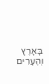בָּאָרֶץ וְהֶעָרִים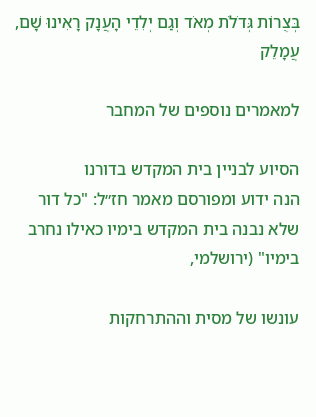בְּצֻרוֹת גְּדֹלֹת מְאֹד וְגַם יְלִדֵי הָעֲנָק רָאִינוּ שָׁם, עֲמָלֵק

למאמרים נוספים של המחבר

הסיוע לבניין בית המקדש בדורנו
הנה ידוע ומפורסם מאמר חז״ל: "כל דור שלא נבנה בית המקדש בימיו כאילו נחרב בימיו" (ירושלמי,

עונשו של מסית וההתרחקות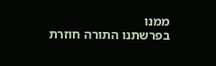ממנו
בפרשתנו התורה חוזרת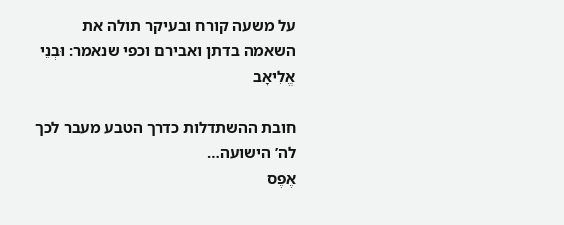על משעה קורח ובעיקר תולה את השאמה בדתן ואבירם וכפי שנאמר: וּבְנֵי אֱלִיאָב

חובת ההשתדלות כדרך הטבע מעבר לכך לה’ הישועה…
אֶפֶס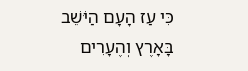כִּי עַז הָעָם הַיֹּשֵׁב בָּאָרֶץ וְהֶעָרִים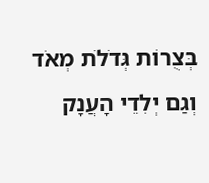בְּצֻרוֹת גְּדֹלֹת מְאֹד וְגַם יְלִדֵי הָעֲנָק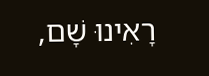רָאִינוּ שָׁם,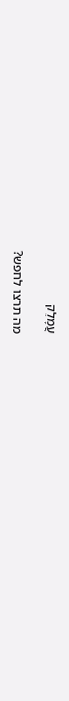עֲמָלֵק

מה תרצו לחפש?